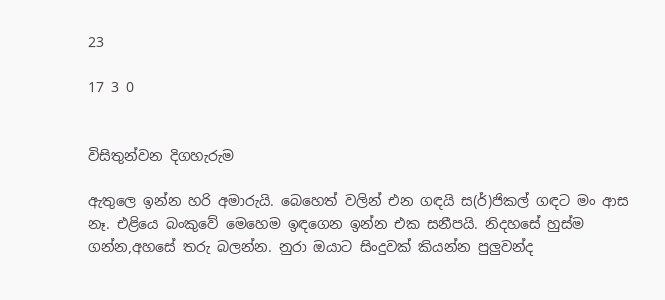23

17 3 0


විසිතුන්වන දිගහැරුම

ඇතුලෙ ඉන්න හරි අමාරුයි. බෙහෙත් වලින් එන ගඳයි ස(ර්)ජිකල් ගඳට මං ආස නෑ. එළියෙ බංකුවේ මෙහෙම ඉඳගෙන ඉන්න එක සනීපයි. නිදහසේ හුස්ම ගන්න,අහසේ තරු බලන්න. නුරා ඔයාට සිංදුවක් කියන්න පුලුවන්ද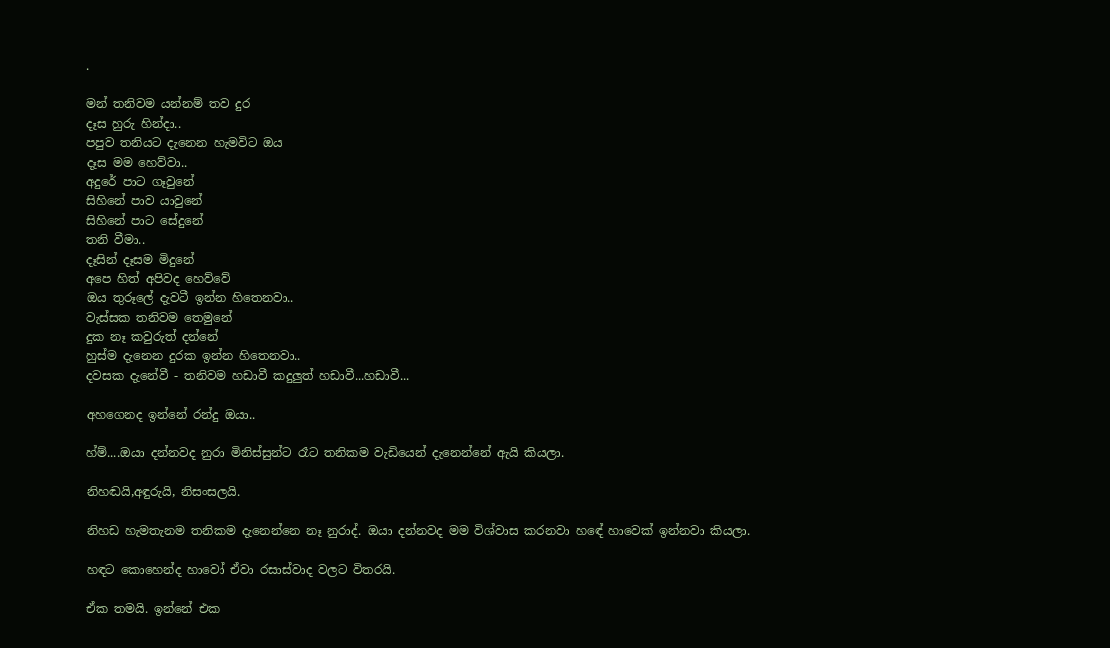.

මන් තනිවම යන්නම් තව දුර
දෑස හුරු හින්දා..
පපුව තනියට දැනෙන හැමවිට ඔය
දෑස මම හෙව්වා..
අදුරේ පාට ගෑවුනේ
සිහිනේ පාව යාවුනේ
සිහිනේ පාට සේදුනේ
තනි වීමා..
දෑසින් දෑසම මිදුනේ
අපෙ හිත් අපිවද හෙව්වේ
ඔය තුරූලේ දැවටී ඉන්න හිතෙනවා..
වැස්සක තනිවම තෙමුනේ
දුක නෑ කවුරුත් දන්නේ
හුස්ම දැනෙන දුරක ඉන්න හිතෙනවා..
දවසක දැනේවී - තනිවම හඩාවී කදුලුත් හඩාවී...හඩාවී...

අහගෙනද ඉන්නේ රන්දු ඔයා..

හ්ම්....ඔයා දන්නවද නුරා මිනිස්සුන්ට රෑට තනිකම වැඩියෙන් දැනෙන්නේ ඇයි කියලා.

නිහඬයි,අඳුරුයි, නිසංසලයි.

නිහඩ හැමතැනම තනිකම දැනෙන්නෙ නෑ නුරාද්. ඔයා දන්නවද මම විශ්වාස කරනවා හඳේ හාවෙක් ඉන්නවා කියලා.

හඳට කොහෙන්ද හාවෝ ඒවා රසාස්වාද වලට විතරයි.

ඒක තමයි. ඉන්නේ එක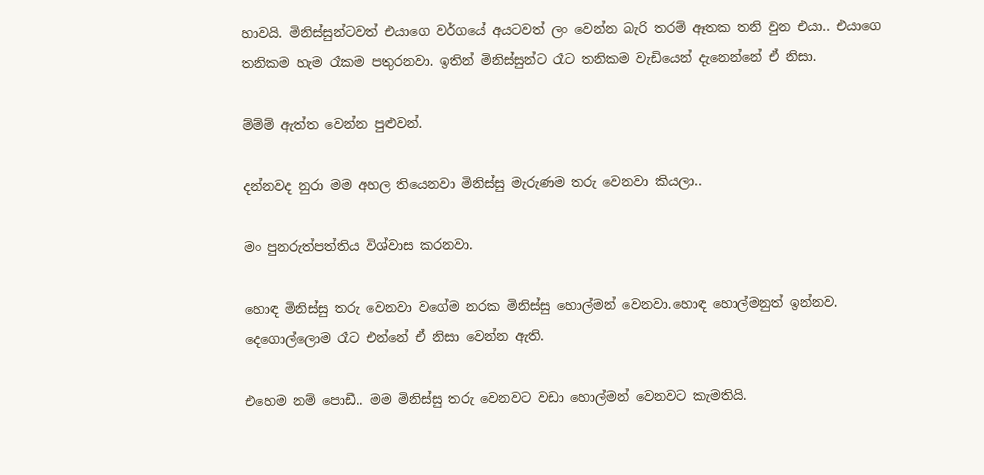හාවයි. මිනිස්සුන්ටවත් එයාගෙ වර්ගයේ අයටවත් ලං වෙන්න බැරි තරම් ඈතක තනි වුන එයා.. එයාගෙ තනිකම හැම රෑකම පතුරනවා. ඉතින් මිනිස්සුන්ට රෑට තනිකම වැඩියෙන් දැනෙන්නේ ඒ නිසා.

ම්ම්ම් ඇත්ත වෙන්න පුළුවන්.

දන්නවද නුරා මම අහල තියෙනවා මිනිස්සු මැරුණම තරු වෙනවා කියලා..

මං පුනරුත්පත්තිය විශ්වාස කරනවා.

හොඳ මිනිස්සු තරු වෙනවා වගේම නරක මිනිස්සු හොල්මන් වෙනවා.හොඳ හොල්මනුත් ඉන්නව. දෙගොල්ලොම රෑට එන්නේ ඒ නිසා වෙන්න ඇති.

එහෙම නම් පොඩී.. මම මිනිස්සු තරු වෙනවට වඩා හොල්මන් වෙනවට කැමතියි.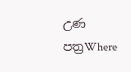උණ පත්‍රWhere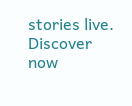stories live. Discover now